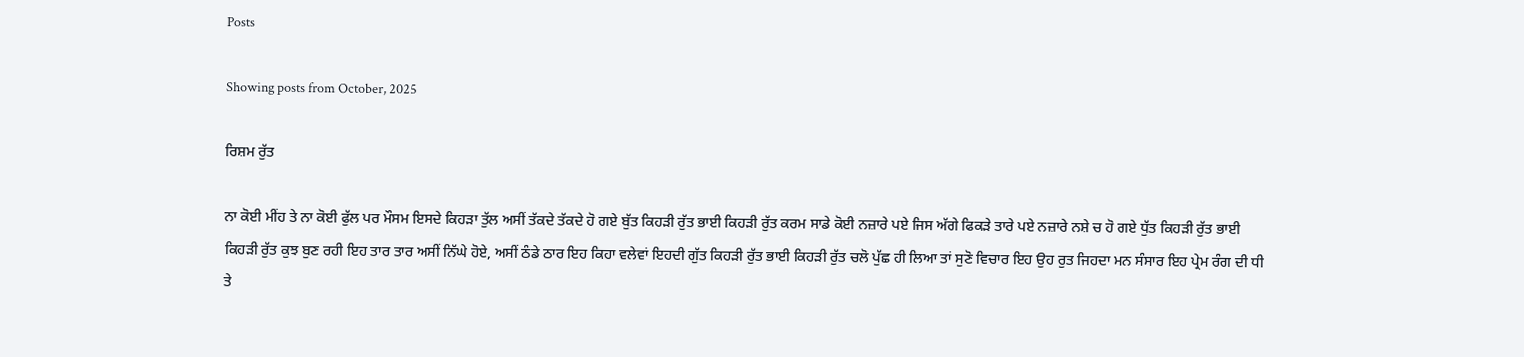Posts

Showing posts from October, 2025

ਰਿਸ਼ਮ ਰੁੱਤ

ਨਾ ਕੋਈ ਮੀਂਹ ਤੇ ਨਾ ਕੋਈ ਫੁੱਲ ਪਰ ਮੌਸਮ ਇਸਦੇ ਕਿਹੜਾ ਤੁੱਲ ਅਸੀਂ ਤੱਕਦੇ ਤੱਕਦੇ ਹੋ ਗਏ ਬੁੱਤ ਕਿਹੜੀ ਰੁੱਤ ਭਾਈ ਕਿਹੜੀ ਰੁੱਤ ਕਰਮ ਸਾਡੇ ਕੋਈ ਨਜ਼ਾਰੇ ਪਏ ਜਿਸ ਅੱਗੇ ਫਿਕੜੇ ਤਾਰੇ ਪਏ ਨਜ਼ਾਰੇ ਨਸ਼ੇ ਚ ਹੋ ਗਏ ਧੁੱਤ ਕਿਹੜੀ ਰੁੱਤ ਭਾਈ ਕਿਹੜੀ ਰੁੱਤ ਕੁਝ ਬੁਣ ਰਹੀ ਇਹ ਤਾਰ ਤਾਰ ਅਸੀਂ ਨਿੱਘੇ ਹੋਏ, ਅਸੀਂ ਠੰਡੇ ਠਾਰ ਇਹ ਕਿਹਾ ਵਲੇਵਾਂ ਇਹਦੀ ਗੁੱਤ ਕਿਹੜੀ ਰੁੱਤ ਭਾਈ ਕਿਹੜੀ ਰੁੱਤ ਚਲੋ ਪੁੱਛ ਹੀ ਲਿਆ ਤਾਂ ਸੁਣੋ ਵਿਚਾਰ ਇਹ ਉਹ ਰੁਤ ਜਿਹਦਾ ਮਨ ਸੰਸਾਰ ਇਹ ਪ੍ਰੇਮ ਰੰਗ ਦੀ ਧੀ ਤੇ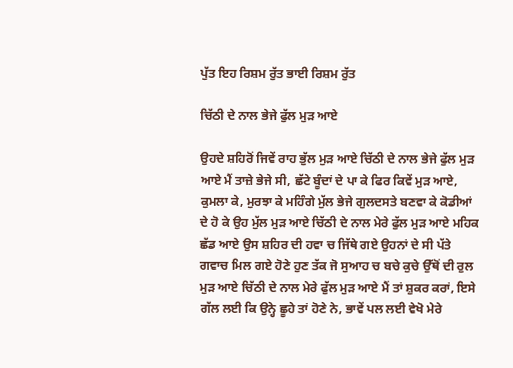ਪੁੱਤ ਇਹ ਰਿਸ਼ਮ ਰੁੱਤ ਭਾਈ ਰਿਸ਼ਮ ਰੁੱਤ

ਚਿੱਠੀ ਦੇ ਨਾਲ ਭੇਜੇ ਫੁੱਲ ਮੁੜ ਆਏ

ਉਹਦੇ ਸ਼ਹਿਰੋਂ ਜਿਵੇਂ ਰਾਹ ਭੁੱਲ ਮੁੜ ਆਏ ਚਿੱਠੀ ਦੇ ਨਾਲ ਭੇਜੇ ਫੁੱਲ ਮੁੜ ਆਏ ਮੈਂ ਤਾਜ਼ੇ ਭੇਜੇ ਸੀ, ਛੱਟੇ ਬੂੰਦਾਂ ਦੇ ਪਾ ਕੇ ਫਿਰ ਕਿਵੇਂ ਮੁੜ ਆਏ, ਕੁਮਲਾ ਕੇ, ਮੁਰਝਾ ਕੇ ਮਹਿੰਗੇ ਮੁੱਲ ਭੇਜੇ ਗੁਲਦਸਤੇ ਬਣਵਾ ਕੇ ਕੋਡੀਆਂ ਦੇ ਹੋ ਕੇ ਉਹ ਮੁੱਲ ਮੁੜ ਆਏ ਚਿੱਠੀ ਦੇ ਨਾਲ ਮੇਰੇ ਫੁੱਲ ਮੁੜ ਆਏ ਮਹਿਕ ਛੱਡ ਆਏ ਉਸ ਸ਼ਹਿਰ ਦੀ ਹਵਾ ਚ ਜਿੱਥੇ ਗਏ ਉਹਨਾਂ ਦੇ ਸੀ ਪੱਤੇ ਗਵਾਚ ਮਿਲ ਗਏ ਹੋਣੇ ਹੁਣ ਤੱਕ ਜੋ ਸੁਆਹ ਚ ਬਚੇ ਕੁਚੇ ਉੱਥੋਂ ਦੀ ਰੁਲ ਮੁੜ ਆਏ ਚਿੱਠੀ ਦੇ ਨਾਲ ਮੇਰੇ ਫੁੱਲ ਮੁੜ ਆਏ ਮੈਂ ਤਾਂ ਸ਼ੁਕਰ ਕਰਾਂ, ਇਸੇ ਗੱਲ ਲਈ ਕਿ ਉਨ੍ਹੇ ਛੂਹੇ ਤਾਂ ਹੋਣੇ ਨੇ, ਭਾਵੇਂ ਪਲ ਲਈ ਵੇਖੋ ਮੇਰੇ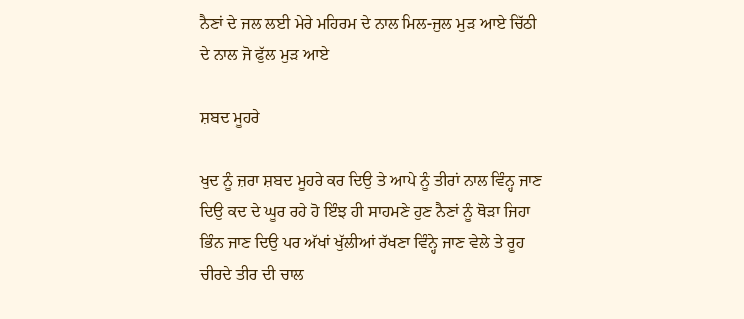ਨੈਣਾਂ ਦੇ ਜਲ ਲਈ ਮੇਰੇ ਮਹਿਰਮ ਦੇ ਨਾਲ ਮਿਲ-ਜੁਲ ਮੁੜ ਆਏ ਚਿੱਠੀ ਦੇ ਨਾਲ ਜੋ ਫੁੱਲ ਮੁੜ ਆਏ

ਸ਼ਬਦ ਮੂਹਰੇ

ਖੁਦ ਨੂੰ ਜ਼ਰਾ ਸ਼ਬਦ ਮੂਹਰੇ ਕਰ ਦਿਉ ਤੇ ਆਪੇ ਨੂੰ ਤੀਰਾਂ ਨਾਲ ਵਿੰਨ੍ਹ ਜਾਣ ਦਿਉ ਕਦ ਦੇ ਘੂਰ ਰਹੇ ਹੋ ਇੰਝ ਹੀ ਸਾਹਮਣੇ ਹੁਣ ਨੈਣਾਂ ਨੂੰ ਥੋੜਾ ਜਿਹਾ ਭਿੰਨ ਜਾਣ ਦਿਉ ਪਰ ਅੱਖਾਂ ਖੁੱਲੀਆਂ ਰੱਖਣਾ ਵਿੰਨ੍ਹੇ ਜਾਣ ਵੇਲੇ ਤੇ ਰੂਹ ਚੀਰਦੇ ਤੀਰ ਦੀ ਚਾਲ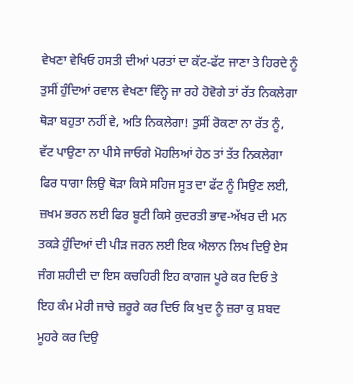ਵੇਖਣਾ ਵੇਖਿਓ ਹਸਤੀ ਦੀਆਂ ਪਰਤਾਂ ਦਾ ਕੱਟ-ਫੱਟ ਜਾਣਾ ਤੇ ਹਿਰਦੇ ਨੂੰ ਤੁਸੀਂ ਹੁੰਦਿਆਂ ਰਵਾਲ ਵੇਖਣਾ ਵਿੰਨ੍ਹੇ ਜਾ ਰਹੇ ਹੋਵੋਗੇ ਤਾਂ ਰੱਤ ਨਿਕਲੇਗਾ ਥੋੜਾ ਬਹੁਤਾ ਨਹੀਂ ਵੇ, ਅਤਿ ਨਿਕਲੇਗਾ! ਤੁਸੀਂ ਰੋਕਣਾ ਨਾ ਰੱਤ ਨੂੰ, ਵੱਟ ਪਾਉਣਾ ਨਾ ਪੀਸੇ ਜਾਓਗੇ ਮੋਹਲਿਆਂ ਹੇਠ ਤਾਂ ਤੱਤ ਨਿਕਲੇਗਾ ਫਿਰ ਧਾਗਾ ਲਿਉ ਥੋੜਾ ਕਿਸੇ ਸਹਿਜ ਸੂਤ ਦਾ ਫੱਟ ਨੂੰ ਸਿਉਣ ਲਈ, ਜ਼ਖਮ ਭਰਨ ਲਈ ਫਿਰ ਬੂਟੀ ਕਿਸੇ ਕੁਦਰਤੀ ਭਾਵ-ਅੱਖਰ ਦੀ ਮਨ ਤਕੜੇ ਹੁੰਦਿਆਂ ਦੀ ਪੀੜ ਜਰਨ ਲਈ ਇਕ ਐਲਾਨ ਲਿਖ ਦਿਉ ਏਸ ਜੰਗ ਸ਼ਹੀਦੀ ਦਾ ਇਸ ਕਚਹਿਰੀ ਇਹ ਕਾਗਜ ਪੂਰੇ ਕਰ ਦਿਓ ਤੇ ਇਹ ਕੰਮ ਮੇਰੀ ਜਾਚੇ ਜ਼ਰੂਰੇ ਕਰ ਦਿਓ ਕਿ ਖੁਦ ਨੂੰ ਜ਼ਰਾ ਕੁ ਸ਼ਬਦ ਮੂਹਰੇ ਕਰ ਦਿਉ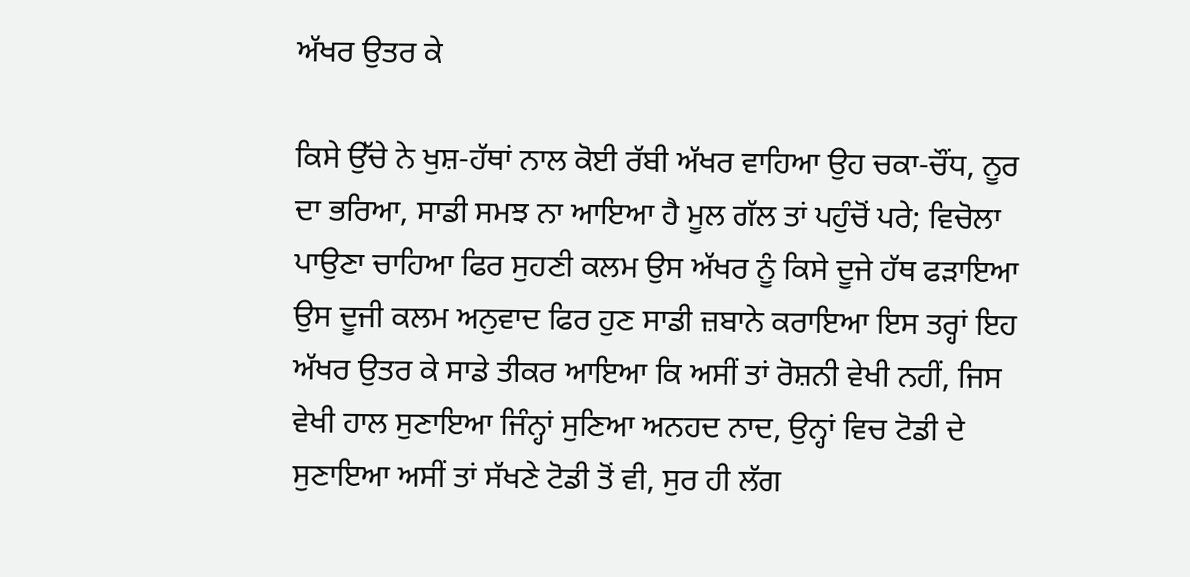ਅੱਖਰ ਉਤਰ ਕੇ

ਕਿਸੇ ਉੱਚੇ ਨੇ ਖੁਸ਼-ਹੱਥਾਂ ਨਾਲ ਕੋਈ ਰੱਬੀ ਅੱਖਰ ਵਾਹਿਆ ਉਹ ਚਕਾ-ਚੌਂਧ, ਨੂਰ ਦਾ ਭਰਿਆ, ਸਾਡੀ ਸਮਝ ਨਾ ਆਇਆ ਹੈ ਮੂਲ ਗੱਲ ਤਾਂ ਪਹੁੰਚੋਂ ਪਰੇ; ਵਿਚੋਲਾ ਪਾਉਣਾ ਚਾਹਿਆ ਫਿਰ ਸੁਹਣੀ ਕਲਮ ਉਸ ਅੱਖਰ ਨੂੰ ਕਿਸੇ ਦੂਜੇ ਹੱਥ ਫੜਾਇਆ ਉਸ ਦੂਜੀ ਕਲਮ ਅਨੁਵਾਦ ਫਿਰ ਹੁਣ ਸਾਡੀ ਜ਼ਬਾਨੇ ਕਰਾਇਆ ਇਸ ਤਰ੍ਹਾਂ ਇਹ ਅੱਖਰ ਉਤਰ ਕੇ ਸਾਡੇ ਤੀਕਰ ਆਇਆ ਕਿ ਅਸੀਂ ਤਾਂ ਰੋਸ਼ਨੀ ਵੇਖੀ ਨਹੀਂ, ਜਿਸ ਵੇਖੀ ਹਾਲ ਸੁਣਾਇਆ ਜਿੰਨ੍ਹਾਂ ਸੁਣਿਆ ਅਨਹਦ ਨਾਦ, ਉਨ੍ਹਾਂ ਵਿਚ ਟੋਡੀ ਦੇ ਸੁਣਾਇਆ ਅਸੀਂ ਤਾਂ ਸੱਖਣੇ ਟੋਡੀ ਤੋਂ ਵੀ, ਸੁਰ ਹੀ ਲੱਗ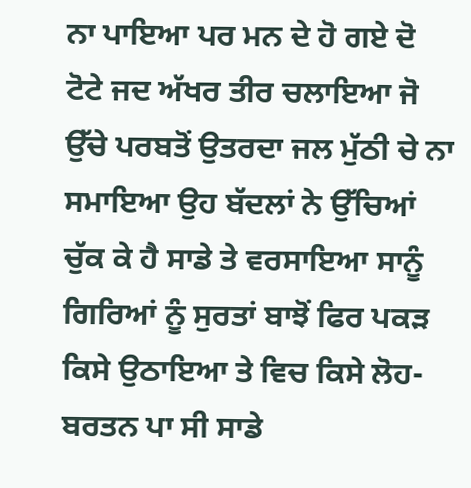ਨਾ ਪਾਇਆ ਪਰ ਮਨ ਦੇ ਹੋ ਗਏ ਦੋ ਟੋਟੇ ਜਦ ਅੱਖਰ ਤੀਰ ਚਲਾਇਆ ਜੋ ਉੱਚੇ ਪਰਬਤੋਂ ਉਤਰਦਾ ਜਲ ਮੁੱਠੀ ਚੇ ਨਾ ਸਮਾਇਆ ਉਹ ਬੱਦਲਾਂ ਨੇ ਉੱਚਿਆਂ ਚੁੱਕ ਕੇ ਹੈ ਸਾਡੇ ਤੇ ਵਰਸਾਇਆ ਸਾਨੂੰ ਗਿਰਿਆਂ ਨੂੰ ਸੁਰਤਾਂ ਬਾਝੋਂ ਫਿਰ ਪਕੜ ਕਿਸੇ ਉਠਾਇਆ ਤੇ ਵਿਚ ਕਿਸੇ ਲੋਹ-ਬਰਤਨ ਪਾ ਸੀ ਸਾਡੇ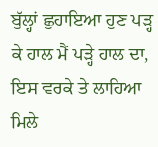ਬੁੱਲ੍ਹਾਂ ਛੁਹਾਇਆ ਹੁਣ ਪੜ੍ਹ ਕੇ ਹਾਲ ਮੈਂ ਪੜ੍ਹੇ ਹਾਲ ਦਾ, ਇਸ ਵਰਕੇ ਤੇ ਲਾਹਿਆ ਮਿਲੇ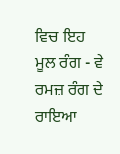ਵਿਚ ਇਹ ਮੂਲ ਰੰਗ - ਵੇ ਰਮਜ਼ ਰੰਗ ਦੇ ਰਾਇਆ